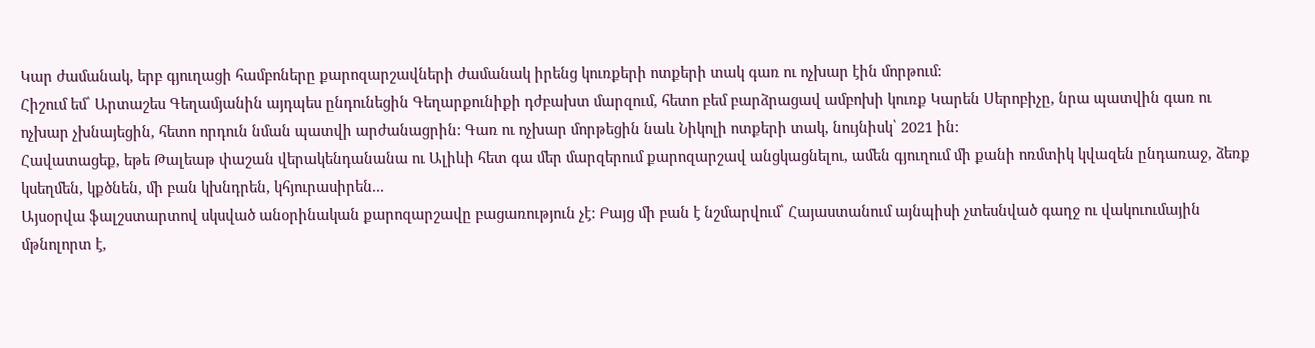Կար ժամանակ, երբ գյուղացի համբոները քարոզարշավների ժամանակ իրենց կուռքերի ոտքերի տակ գառ ու ոչխար էին մորթում:
Հիշում եմ՝ Արտաշես Գեղամյանին այդպես ընդունեցին Գեղարքունիքի դժբախտ մարզում, հետո բեմ բարձրացավ ամբոխի կուռք Կարեն Սերոբիչը, նրա պատվին գառ ու ոչխար չխնայեցին, հետո որդուն նման պատվի արժանացրին: Գառ ու ոչխար մորթեցին նաև Նիկոլի ոտքերի տակ, նույնիսկ՝ 2021 ին:
Հավատացեք, եթե Թալեաթ փաշան վերակենդանանա ու Ալիևի հետ գա մեր մարզերում քարոզարշավ անցկացնելու, ամեն գյուղում մի քանի ոռմտիկ կվազեն ընդառաջ, ձեռք կսեղմեն, կքծնեն, մի բան կխնդրեն, կհյուրասիրեն...
Այսօրվա ֆալշստարտով սկսված անօրինական քարոզարշավը բացառություն չէ: Բայց մի բան է նշմարվում՝ Հայաստանում այնպիսի չտեսնված գաղջ ու վակուումային մթնոլորտ է,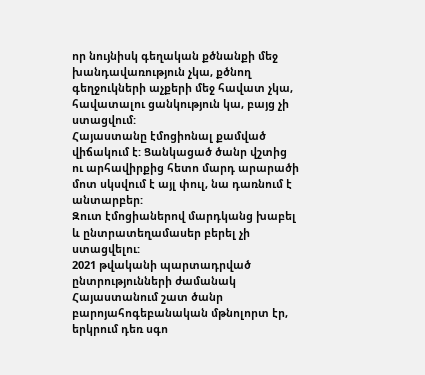որ նույնիսկ գեղական քծնանքի մեջ խանդավառություն չկա, քծնող գեղջուկների աչքերի մեջ հավատ չկա, հավատալու ցանկություն կա, բայց չի ստացվում:
Հայաստանը էմոցիոնալ քամված վիճակում է: Ցանկացած ծանր վշտից ու արհավիրքից հետո մարդ արարածի մոտ սկսվում է այլ փուլ, նա դառնում է անտարբեր:
Զուտ էմոցիաներով մարդկանց խաբել և ընտրատեղամասեր բերել չի ստացվելու:
2021 թվականի պարտադրված ընտրությունների ժամանակ Հայաստանում շատ ծանր բարոյահոգեբանական մթնոլորտ էր, երկրում դեռ սգո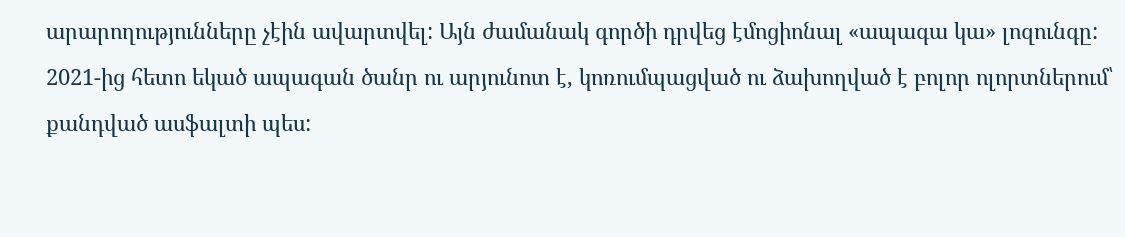արարողությունները չէին ավարտվել: Այն ժամանակ գործի դրվեց էմոցիոնալ «ապագա կա» լոզունգը: 2021-ից հետո եկած ապագան ծանր ու արյունոտ է, կոռումպացված ու ձախողված է բոլոր ոլորտներում՝ քանդված ասֆալտի պես: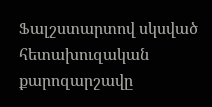Ֆալշստարտով սկսված հետախուզական քարոզարշավը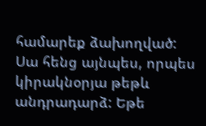համարեք ձախողված:
Սա հենց այնպես, որպես կիրակնօրյա թեթև անդրադարձ: Եթե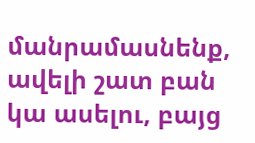մանրամասնենք, ավելի շատ բան կա ասելու, բայց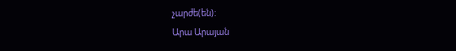չարժե(են):
Արա Արայան